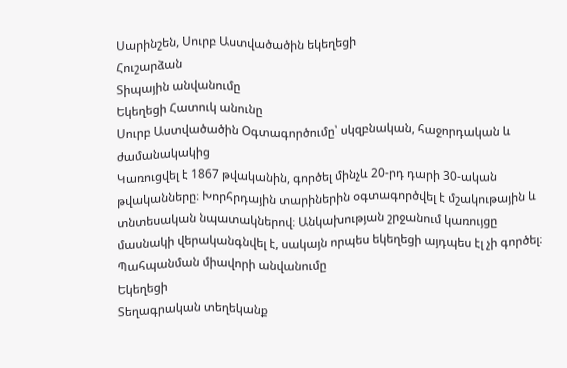Սարինշեն, Սուրբ Աստվածածին եկեղեցի
Հուշարձան
Տիպային անվանումը
Եկեղեցի Հատուկ անունը
Սուրբ Աստվածածին Օգտագործումը՝ սկզբնական, հաջորդական և ժամանակակից
Կառուցվել է 1867 թվականին, գործել մինչև 20-րդ դարի 30-ական թվականները։ Խորհրդային տարիներին օգտագործվել է մշակութային և տնտեսական նպատակներով։ Անկախության շրջանում կառույցը մասնակի վերականգնվել է, սակայն որպես եկեղեցի այդպես էլ չի գործել։
Պահպանման միավորի անվանումը
Եկեղեցի
Տեղագրական տեղեկանք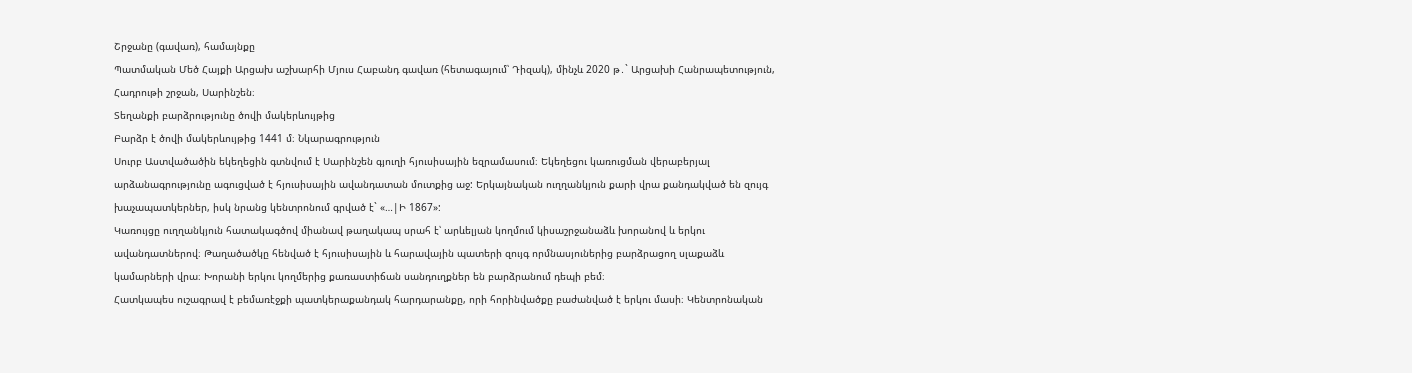Շրջանը (գավառ), համայնքը
Պատմական Մեծ Հայքի Արցախ աշխարհի Մյուս Հաբանդ գավառ (հետագայում՝ Դիզակ), մինչև 2020 թ․` Արցախի Հանրապետություն, Հադրութի շրջան, Սարինշեն։
Տեղանքի բարձրությունը ծովի մակերևույթից
Բարձր է ծովի մակերևույթից 1441 մ։ Նկարագրություն
Սուրբ Աստվածածին եկեղեցին գտնվում է Սարինշեն գյուղի հյուսիսային եզրամասում։ Եկեղեցու կառուցման վերաբերյալ արձանագրությունը ագուցված է հյուսիսային ավանդատան մուտքից աջ: Երկայնական ուղղանկյուն քարի վրա քանդակված են զույգ խաչապատկերներ, իսկ նրանց կենտրոնում գրված է` «…|Ի 1867»:
Կառույցը ուղղանկյուն հատակագծով միանավ թաղակապ սրահ է՝ արևելյան կողմում կիսաշրջանաձև խորանով և երկու ավանդատներով։ Թաղածածկը հենված է հյուսիսային և հարավային պատերի զույգ որմնասյուներից բարձրացող սլաքաձև կամարների վրա։ Խորանի երկու կողմերից քառաստիճան սանդուղքներ են բարձրանում դեպի բեմ։
Հատկապես ուշագրավ է բեմառէջքի պատկերաքանդակ հարդարանքը, որի հորինվածքը բաժանված է երկու մասի։ Կենտրոնական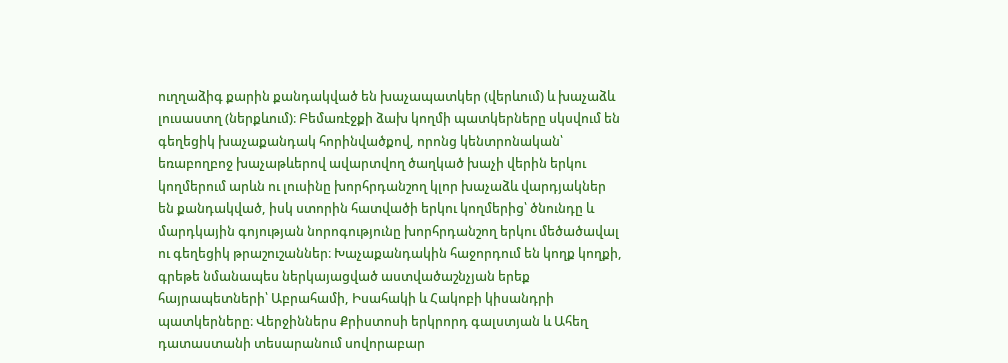ուղղաձիգ քարին քանդակված են խաչապատկեր (վերևում) և խաչաձև լուսաստղ (ներքևում)։ Բեմառէջքի ձախ կողմի պատկերները սկսվում են գեղեցիկ խաչաքանդակ հորինվածքով, որոնց կենտրոնական՝ եռաբողբոջ խաչաթևերով ավարտվող ծաղկած խաչի վերին երկու կողմերում արևն ու լուսինը խորհրդանշող կլոր խաչաձև վարդյակներ են քանդակված, իսկ ստորին հատվածի երկու կողմերից՝ ծնունդը և մարդկային գոյության նորոգությունը խորհրդանշող երկու մեծածավալ ու գեղեցիկ թրաշուշաններ։ Խաչաքանդակին հաջորդում են կողք կողքի, գրեթե նմանապես ներկայացված աստվածաշնչյան երեք հայրապետների՝ Աբրահամի, Իսահակի և Հակոբի կիսանդրի պատկերները։ Վերջիններս Քրիստոսի երկրորդ գալստյան և Ահեղ դատաստանի տեսարանում սովորաբար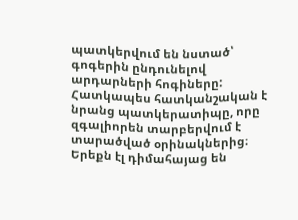պատկերվում են նստած՝ գոգերին ընդունելով արդարների հոգիները: Հատկապես հատկանշական է նրանց պատկերատիպը, որը զգալիորեն տարբերվում է տարածված օրինակներից։ Երեքն էլ դիմահայաց են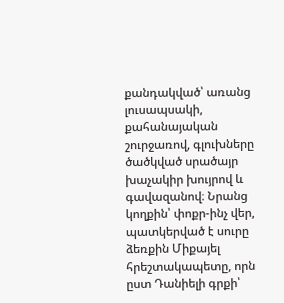քանդակված՝ առանց լուսապսակի, քահանայական շուրջառով, գլուխները ծածկված սրածայր խաչակիր խույրով և գավազանով։ Նրանց կողքին՝ փոքր-ինչ վեր, պատկերված է սուրը ձեռքին Միքայել հրեշտակապետը, որն ըստ Դանիելի գրքի՝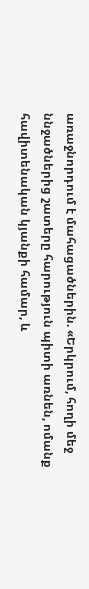առաջնորդում է մահացածներին. «Երկրում, հողի մեջ ննջածներից շատերը հարություն պիտի առնեն, ոմանք հավիտենական կյանքի համար, և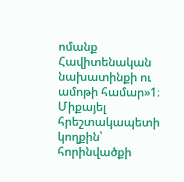ոմանք Հավիտենական նախատինքի ու ամոթի համար»1։ Միքայել հրեշտակապետի կողքին՝ հորինվածքի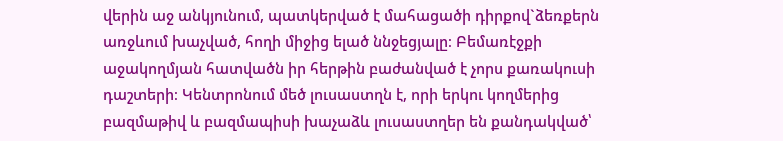վերին աջ անկյունում, պատկերված է մահացածի դիրքով`ձեռքերն առջևում խաչված, հողի միջից ելած ննջեցյալը։ Բեմառէջքի աջակողմյան հատվածն իր հերթին բաժանված է չորս քառակուսի դաշտերի։ Կենտրոնում մեծ լուսաստղն է, որի երկու կողմերից բազմաթիվ և բազմապիսի խաչաձև լուսաստղեր են քանդակված՝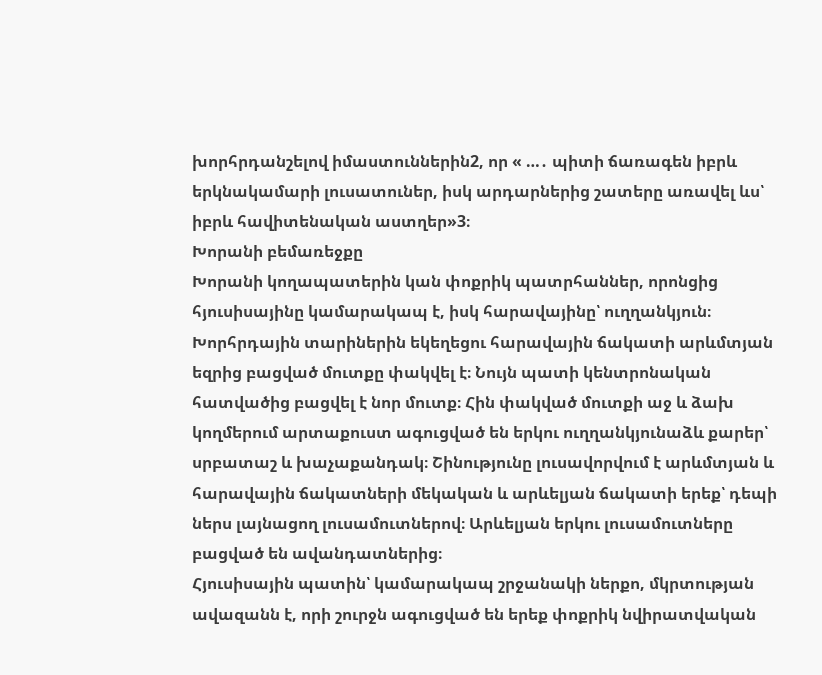խորհրդանշելով իմաստուններին2, որ « …․ պիտի ճառագեն իբրև երկնակամարի լուսատուներ, իսկ արդարներից շատերը առավել ևս՝ իբրև հավիտենական աստղեր»3։
Խորանի բեմառեջքը
Խորանի կողապատերին կան փոքրիկ պատրհաններ, որոնցից հյուսիսայինը կամարակապ է, իսկ հարավայինը՝ ուղղանկյուն։
Խորհրդային տարիներին եկեղեցու հարավային ճակատի արևմտյան եզրից բացված մուտքը փակվել է։ Նույն պատի կենտրոնական հատվածից բացվել է նոր մուտք։ Հին փակված մուտքի աջ և ձախ կողմերում արտաքուստ ագուցված են երկու ուղղանկյունաձև քարեր՝ սրբատաշ և խաչաքանդակ։ Շինությունը լուսավորվում է արևմտյան և հարավային ճակատների մեկական և արևելյան ճակատի երեք՝ դեպի ներս լայնացող լուսամուտներով։ Արևելյան երկու լուսամուտները բացված են ավանդատներից։
Հյուսիսային պատին՝ կամարակապ շրջանակի ներքո, մկրտության ավազանն է, որի շուրջն ագուցված են երեք փոքրիկ նվիրատվական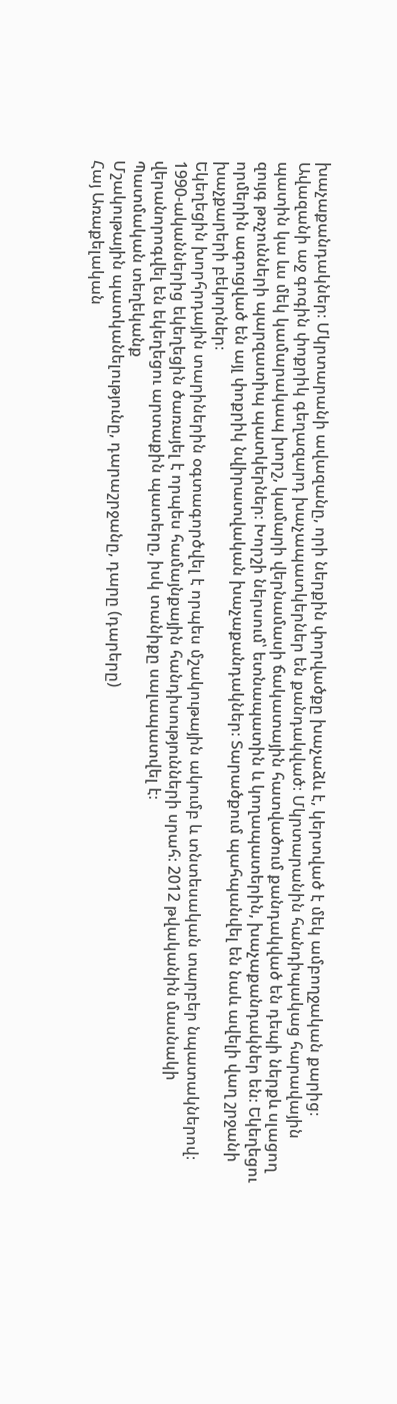խաչաքանդակներ։ Մկրտարանի ավազանը, որի ներքին փորվածքը խաչաձև է, կերտված է մեկ ամբողջական քարից։ Ավազանի աջ գոգին փոքրիկ գեղազարդ խաչապատկերներ են քանդակված։ Մկրտարանին հանդիպակաց հարավային պատին կա ևս մեկ կամարակապ խորշ, կամարի վերնամասի ճակատային հատվածում քանդակված են դեպի ներքև սլացող զույգ թռչունների պարզատիպ պատկերներ։ Խորշի ներսում՝ ետնապատին և կողապատերին, խաչաքանդակներ են։ Եկեղեցու որմերին ագուցված են այլ փոքրիկ նվիրատվական խաչաքանդակներ։ Տարածքում պահպանվել են նաև ավելի վաղ շրջանի խաչքարերի բեկորներ։
Եկեղեցին խորհրդային տարիներին օգտագործվել է որպես մշակութային ակումբ և տնտեսական տարբեր նպատակներով։ 1990-ականներից եկեղեցին ծառայել է որպես համայնքային հանդիսությունների սրահ։ 2012 թվականին մասնակի վերանորոգվել են եկեղեցու արտաքին պատերը, իսկ տանիքը սալապատվել է։
Պատմական տեղեկանք
Մշակութային պատկանելությունը, դարաշրջանը, դարը (դարերը)
Հայ Առաքելական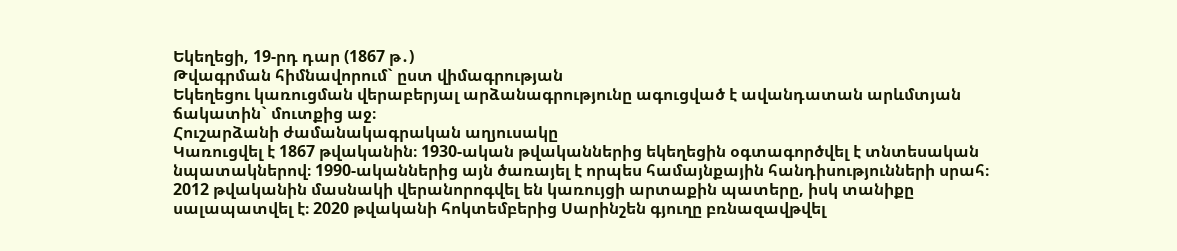Եկեղեցի, 19-րդ դար (1867 թ․)
Թվագրման հիմնավորում` ըստ վիմագրության
Եկեղեցու կառուցման վերաբերյալ արձանագրությունը ագուցված է ավանդատան արևմտյան ճակատին` մուտքից աջ։
Հուշարձանի ժամանակագրական աղյուսակը
Կառուցվել է 1867 թվականին։ 1930-ական թվականներից եկեղեցին օգտագործվել է տնտեսական նպատակներով։ 1990-ականներից այն ծառայել է որպես համայնքային հանդիսությունների սրահ։ 2012 թվականին մասնակի վերանորոգվել են կառույցի արտաքին պատերը, իսկ տանիքը սալապատվել է։ 2020 թվականի հոկտեմբերից Սարինշեն գյուղը բռնազավթվել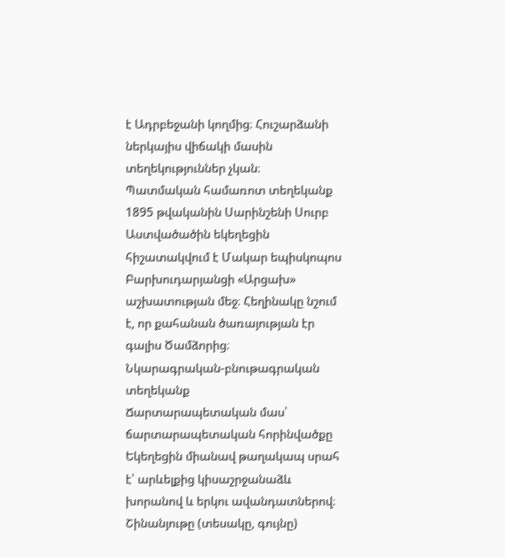է Ադրբեջանի կողմից։ Հուշարձանի ներկայիս վիճակի մասին տեղեկություններ չկան։
Պատմական համառոտ տեղեկանք
1895 թվականին Սարինշենի Սուրբ Աստվածածին եկեղեցին հիշատակվում է Մակար եպիսկոպոս Բարխուդարյանցի «Արցախ» աշխատության մեջ։ Հեղինակը նշում է, որ քահանան ծառայության էր գալիս Ծամձորից։
Նկարագրական-բնութագրական տեղեկանք
Ճարտարապետական մաս՝ ճարտարապետական հորինվածքը
Եկեղեցին միանավ թաղակապ սրահ է՝ արևելքից կիսաշրջանաձև խորանով և երկու ավանդատներով։
Շինանյութը (տեսակը, գույնը)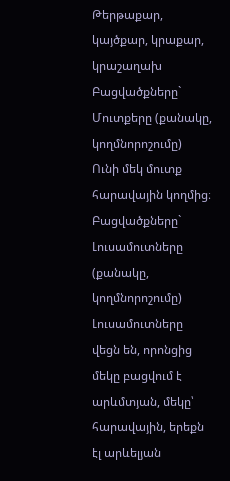Թերթաքար, կայծքար, կրաքար, կրաշաղախ
Բացվածքները` Մուտքերը (քանակը, կողմնորոշումը)
Ունի մեկ մուտք հարավային կողմից։
Բացվածքները` Լուսամուտները (քանակը, կողմնորոշումը)
Լուսամուտները վեցն են, որոնցից մեկը բացվում է արևմտյան, մեկը՝ հարավային, երեքն էլ արևելյան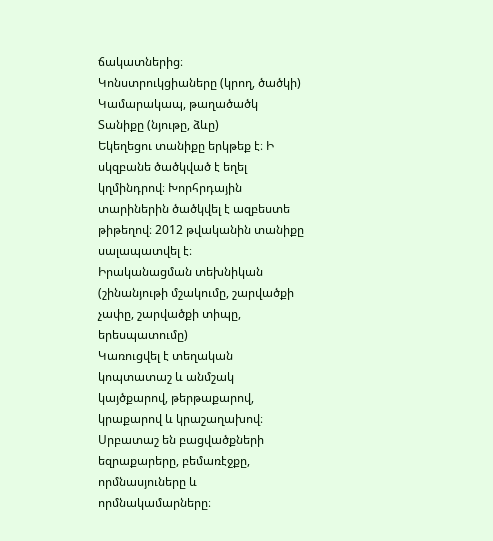ճակատներից։
Կոնստրուկցիաները (կրող, ծածկի)
Կամարակապ, թաղածածկ
Տանիքը (նյութը, ձևը)
Եկեղեցու տանիքը երկթեք է։ Ի սկզբանե ծածկված է եղել կղմինդրով։ Խորհրդային տարիներին ծածկվել է ազբեստե թիթեղով։ 2012 թվականին տանիքը սալապատվել է։
Իրականացման տեխնիկան (շինանյութի մշակումը, շարվածքի չափը, շարվածքի տիպը, երեսպատումը)
Կառուցվել է տեղական կոպտատաշ և անմշակ կայծքարով, թերթաքարով, կրաքարով և կրաշաղախով։ Սրբատաշ են բացվածքների եզրաքարերը, բեմառէջքը, որմնասյուները և որմնակամարները։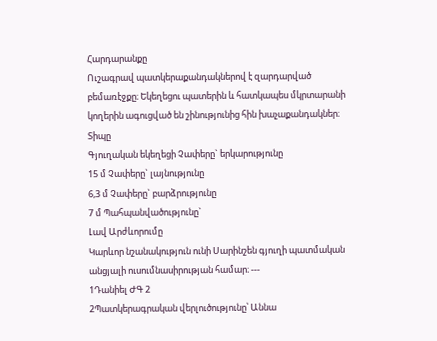Հարդարանքը
Ուշագրավ պատկերաքանդակներով է զարդարված բեմառէջքը։ Եկեղեցու պատերին և հատկապես մկրտարանի կողերին ագուցված են շինությունից հին խաչաքանդակներ։
Տիպը
Գյուղական եկեղեցի Չափերը` երկարությունը
15 մ Չափերը` լայնությունը
6,3 մ Չափերը` բարձրությունը
7 մ Պահպանվածությունը`
Լավ Արժևորումը
Կարևոր նշանակություն ունի Սարինշեն գյուղի պատմական անցյալի ուսումնասիրության համար։ ---
1Դանիել ԺԳ 2
2Պատկերագրական վերլուծությունը՝ Աննա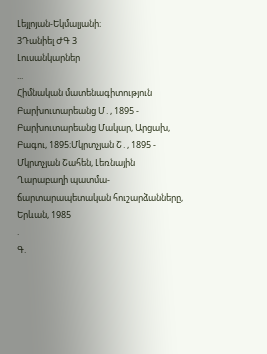Լեյլոյան-Եկմալյանի։
3Դանիել ԺԳ 3
Լուսանկարներ
...
Հիմնական մատենագիտություն
Բարխուտարեանց Մ․, 1895 - Բարխուտարեանց Մակար, Արցախ, Բագու, 1895։Մկրտչյան Շ․, 1895 - Մկրտչյան Շահեն, Լեռնային Ղարաբաղի պատմա-ճարտարապետական հուշարձանները, Երևան, 1985
.
Գ.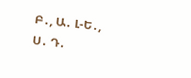Բ․, Ա․ Լ-Ե․, Ս․ Դ․